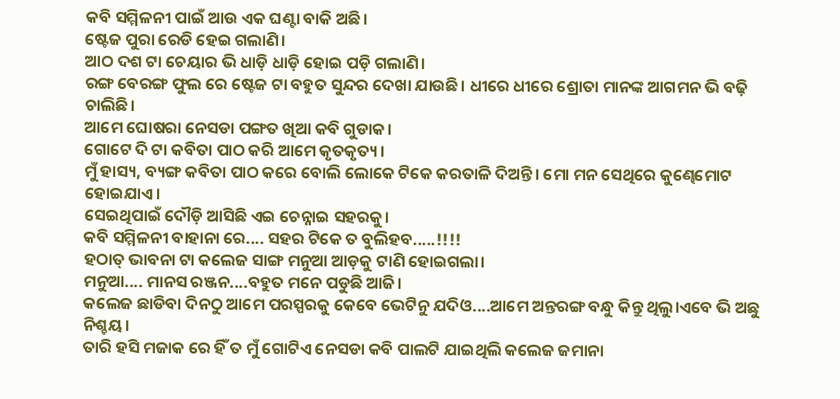କବି ସମ୍ମିଳନୀ ପାଇଁ ଆଉ ଏକ ଘଣ୍ଟା ବାକି ଅଛି।
ଷ୍ଟେଜ ପୁରା ରେଡି ହେଇ ଗଲାଣି।
ଆଠ ଦଶ ଟା ଚେୟାର ଭି ଧାଡ଼ି ଧାଡ଼ି ହୋଇ ପଡ଼ି ଗଲାଣି।
ରଙ୍ଗ ବେରଙ୍ଗ ଫୁଲ ରେ ଷ୍ଟେଜ ଟା ବହୁତ ସୁନ୍ଦର ଦେଖା ଯାଉଛି। ଧୀରେ ଧୀରେ ଶ୍ରୋତା ମାନଙ୍କ ଆଗମନ ଭି ବଢ଼ି ଚାଲିଛି।
ଆମେ ଘୋଷରା ନେସଡା ପଙ୍ଗତ ଖିଆ କବି ଗୁଡାକ।
ଗୋଟେ ଦି ଟା କବିତା ପାଠ କରି ଆମେ କୃତକୃତ୍ୟ।
ମୁଁ ହାସ୍ୟ, ବ୍ୟଙ୍ଗ କବିତା ପାଠ କରେ ବୋଲି ଲୋକେ ଟିକେ କରତାଳି ଦିଅନ୍ତି। ମୋ ମନ ସେଥିରେ କୁଣ୍ଢେମୋଟ ହୋଇଯାଏ।
ସେଇଥିପାଇଁ ଦୌଡ଼ି ଆସିଛି ଏଇ ଚେନ୍ନାଇ ସହରକୁ।
କବି ସମ୍ମିଳନୀ ବାହାନା ରେ.... ସହର ଟିକେ ତ ବୁଲିହବ.....!!!!
ହଠାତ୍ ଭାବନା ଟା କଲେଜ ସାଙ୍ଗ ମନୁଆ ଆଡ଼କୁ ଟାଣି ହୋଇଗଲା।
ମନୁଆ.... ମାନସ ରଞ୍ଜନ....ବହୁତ ମନେ ପଡୁଛି ଆଜି।
କଲେଜ ଛାଡିବା ଦିନଠୁ ଆମେ ପରସ୍ପରକୁ କେବେ ଭେଟିନୁ ଯଦିଓ....ଆମେ ଅନ୍ତରଙ୍ଗ ବନ୍ଧୁ କିନ୍ତୁ ଥିଲୁ।ଏବେ ଭି ଅଛୁ ନିଶ୍ଚୟ।
ତାରି ହସି ମଜାକ ରେ ହିଁ ତ ମୁଁ ଗୋଟିଏ ନେସଡା କବି ପାଲଟି ଯାଇଥିଲି କଲେଜ ଜମାନା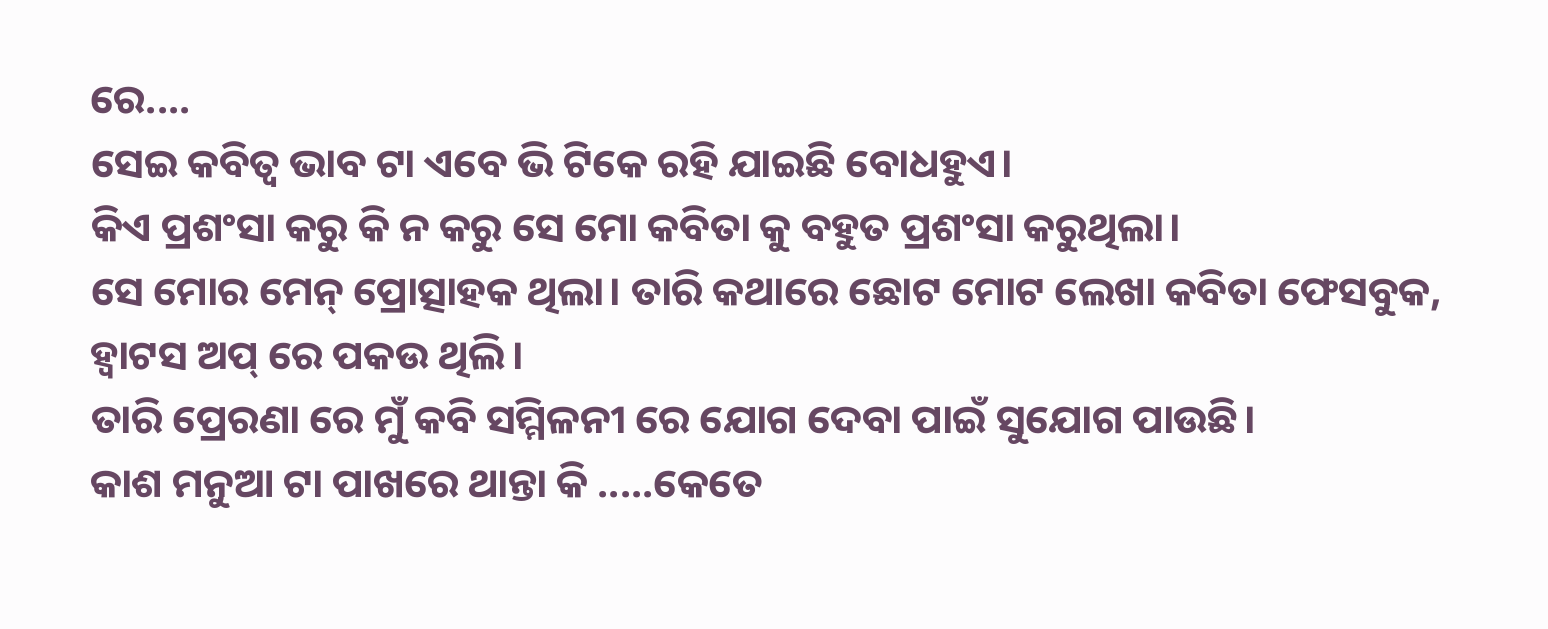ରେ....
ସେଇ କବିତ୍ଵ ଭାବ ଟା ଏବେ ଭି ଟିକେ ରହି ଯାଇଛି ବୋଧହୁଏ।
କିଏ ପ୍ରଶଂସା କରୁ କି ନ କରୁ ସେ ମୋ କବିତା କୁ ବହୁତ ପ୍ରଶଂସା କରୁଥିଲା।
ସେ ମୋର ମେନ୍ ପ୍ରୋତ୍ସାହକ ଥିଲା। ତାରି କଥାରେ ଛୋଟ ମୋଟ ଲେଖା କବିତା ଫେସବୁକ, ହ୍ବାଟସ ଅପ୍ ରେ ପକଉ ଥିଲି।
ତାରି ପ୍ରେରଣା ରେ ମୁଁ କବି ସମ୍ମିଳନୀ ରେ ଯୋଗ ଦେବା ପାଇଁ ସୁଯୋଗ ପାଉଛି।
କାଶ ମନୁଆ ଟା ପାଖରେ ଥାନ୍ତା କି .....କେତେ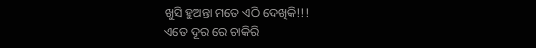ଖୁସି ହୁଅନ୍ତା ମତେ ଏଠି ଦେଖିକି!!!
ଏତେ ଦୂର ରେ ଚାକିରି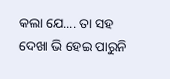କଲା ଯେ.... ତା ସହ ଦେଖା ଭି ହେଇ ପାରୁନି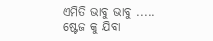ଏମିତି ଭାବୁ ଭାବୁ .....
ଷ୍ଟେଜ କୁ ଯିବା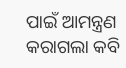ପାଇଁ ଆମନ୍ତ୍ରଣ କରାଗଲା କବି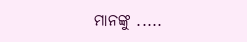ମାନଙ୍କୁ .....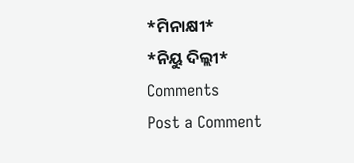*ମିନାକ୍ଷୀ*
*ନିୟୁ ଦିଲ୍ଲୀ*
Comments
Post a Comment